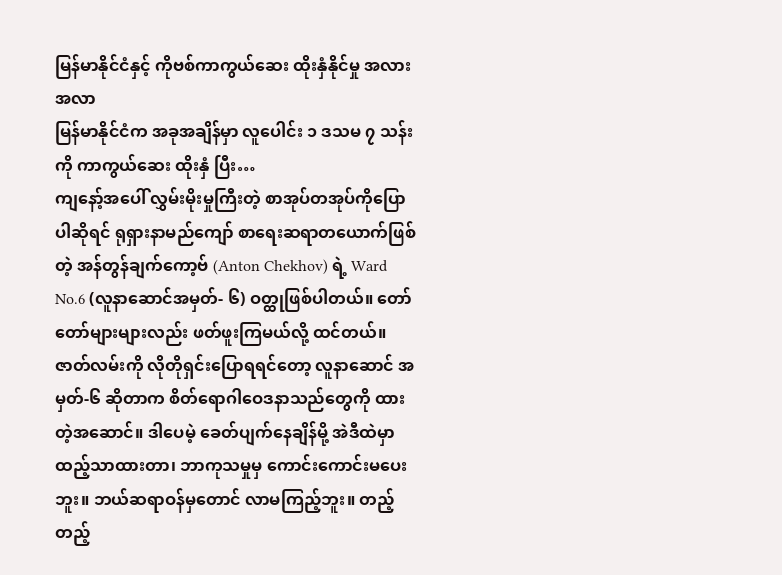မြန်မာနိုင်ငံနှင့် ကိုဗစ်ကာကွယ်ဆေး ထိုးနှံနိုင်မှု အလားအလာ
မြန်မာနိုင်ငံက အခုအချိန်မှာ လူပေါင်း ၁ ဒသမ ၇ သန်းကို ကာကွယ်ဆေး ထိုးနှံ ပြီး…
ကျနော့်အပေါ် လွှမ်းမိုးမှုကြီးတဲ့ စာအုပ်တအုပ်ကိုပြောပါဆိုရင် ရုရှားနာမည်ကျော် စာရေးဆရာတယောက်ဖြစ်တဲ့ အန်တွန်ချက်ကော့ဗ် (Anton Chekhov) ရဲ့ Ward No.6 (လူနာဆောင်အမှတ်- ၆) ဝတ္ထုဖြစ်ပါတယ်။ တော်တော်များများလည်း ဖတ်ဖူးကြမယ်လို့ ထင်တယ်။ ဇာတ်လမ်းကို လိုတိုရှင်းပြောရရင်တော့ လူနာဆောင် အမှတ်-၆ ဆိုတာက စိတ်ရောဂါဝေဒနာသည်တွေကို ထားတဲ့အဆောင်။ ဒါပေမဲ့ ခေတ်ပျက်နေချိန်မို့ အဲဒီထဲမှာ ထည့်သာထားတာ၊ ဘာကုသမှုမှ ကောင်းကောင်းမပေးဘူး။ ဘယ်ဆရာဝန်မှတောင် လာမကြည့်ဘူး။ တည့်တည့်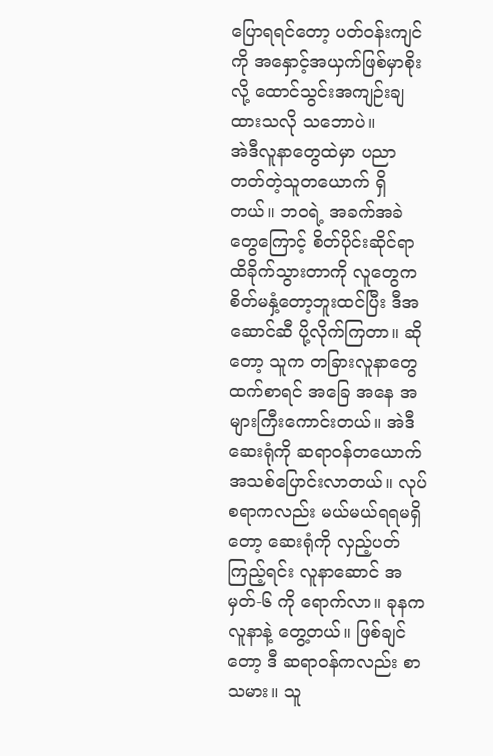ပြောရရင်တော့ ပတ်ဝန်းကျင်ကို အနှောင့်အယှက်ဖြစ်မှာစိုးလို့ ထောင်သွင်းအကျဉ်းချထားသလို သဘောပဲ။
အဲဒီလူနာတွေထဲမှာ ပညာတတ်တဲ့သူတယောက် ရှိတယ်။ ဘဝရဲ့ အခက်အခဲတွေကြောင့် စိတ်ပိုင်းဆိုင်ရာ ထိခိုက်သွားတာကို လူတွေက စိတ်မနှံ့တော့ဘူးထင်ပြီး ဒီအဆောင်ဆီ ပို့လိုက်ကြတာ။ ဆိုတော့ သူက တခြားလူနာတွေထက်စာရင် အခြေ အနေ အများကြီးကောင်းတယ်။ အဲဒီဆေးရုံကို ဆရာဝန်တယောက် အသစ်ပြောင်းလာတယ်။ လုပ်စရာကလည်း မယ်မယ်ရရမရှိတော့ ဆေးရုံကို လှည့်ပတ်ကြည့်ရင်း လူနာဆောင် အမှတ်-၆ ကို ရောက်လာ။ ခုနကလူနာနဲ့ တွေ့တယ်။ ဖြစ်ချင်တော့ ဒီ ဆရာဝန်ကလည်း စာသမား။ သူ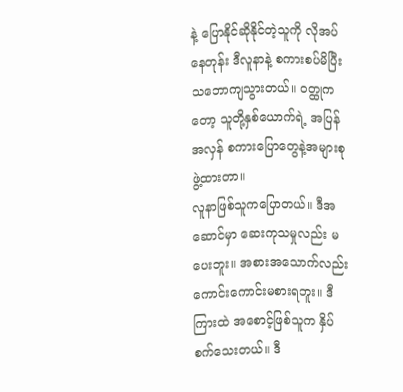နဲ့ ပြောနိုင်ဆိုနိုင်တဲ့သူကို လိုအပ်နေတုန်း ဒီလူနာနဲ့ စကားစပ်မိပြီး သဘောကျသွားတယ်။ ဝတ္ထုကတော့ သူတို့နှစ်ယောက်ရဲ့ အပြန်အလှန် စကားပြောတွေနဲ့အများစုဖွဲ့ထားတာ။
လူနာဖြစ်သူကပြောတယ်။ ဒီအဆောင်မှာ ဆေးကုသမှုလည်း မပေးဘူး။ အစားအသောက်လည်း ကောင်းကောင်းမစားရဘူး။ ဒီကြားထဲ အစောင့်ဖြစ်သူက နှိပ်စက်သေးတယ်။ ဒီ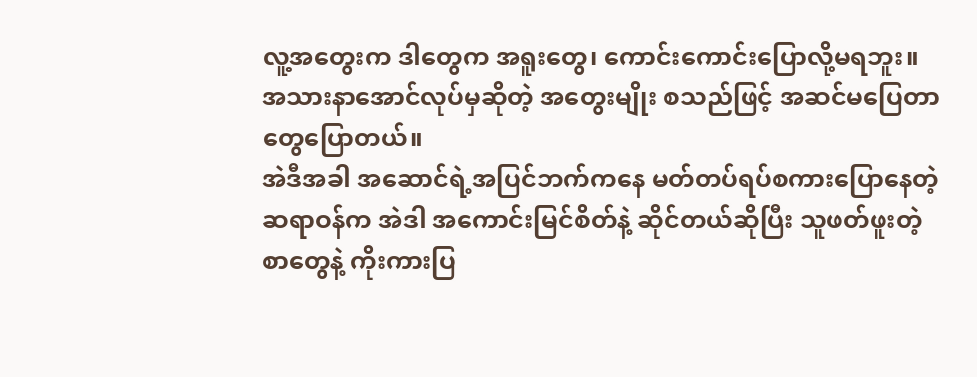လူ့အတွေးက ဒါတွေက အရူးတွေ၊ ကောင်းကောင်းပြောလို့မရဘူး။ အသားနာအောင်လုပ်မှဆိုတဲ့ အတွေးမျိုး စသည်ဖြင့် အဆင်မပြေတာတွေပြောတယ်။
အဲဒီအခါ အဆောင်ရဲ့အပြင်ဘက်ကနေ မတ်တပ်ရပ်စကားပြောနေတဲ့ ဆရာဝန်က အဲဒါ အကောင်းမြင်စိတ်နဲ့ ဆိုင်တယ်ဆိုပြီး သူဖတ်ဖူးတဲ့စာတွေနဲ့ ကိုးကားပြ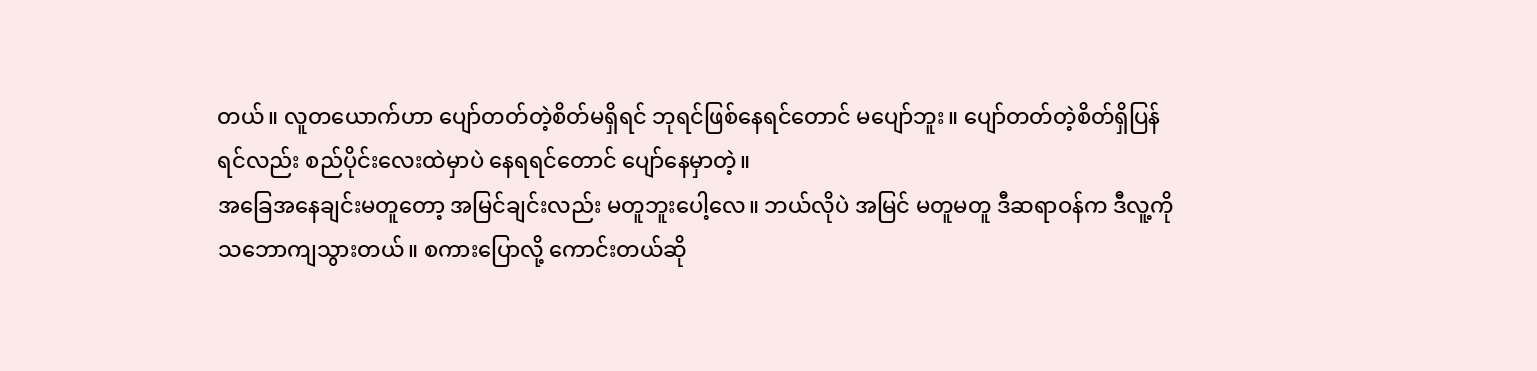တယ်။ လူတယောက်ဟာ ပျော်တတ်တဲ့စိတ်မရှိရင် ဘုရင်ဖြစ်နေရင်တောင် မပျော်ဘူး။ ပျော်တတ်တဲ့စိတ်ရှိပြန်ရင်လည်း စည်ပိုင်းလေးထဲမှာပဲ နေရရင်တောင် ပျော်နေမှာတဲ့။
အခြေအနေချင်းမတူတော့ အမြင်ချင်းလည်း မတူဘူးပေါ့လေ။ ဘယ်လိုပဲ အမြင် မတူမတူ ဒီဆရာဝန်က ဒီလူ့ကို သဘောကျသွားတယ်။ စကားပြောလို့ ကောင်းတယ်ဆို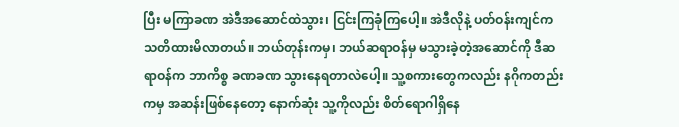ပြီး မကြာခဏ အဲဒီအဆောင်ထဲသွား၊ ငြင်းကြခုံကြပေါ့။ အဲဒီလိုနဲ့ ပတ်ဝန်းကျင်က သတိထားမိလာတယ်။ ဘယ်တုန်းကမှ၊ ဘယ်ဆရာဝန်မှ မသွားခဲ့တဲ့အဆောင်ကို ဒီဆရာဝန်က ဘာကိစ္စ ခဏခဏ သွားနေရတာလဲပေါ့။ သူ့စကားတွေကလည်း နဂိုကတည်းကမှ အဆန်းဖြစ်နေတော့ နောက်ဆုံး သူ့ကိုလည်း စိတ်ရောဂါရှိနေ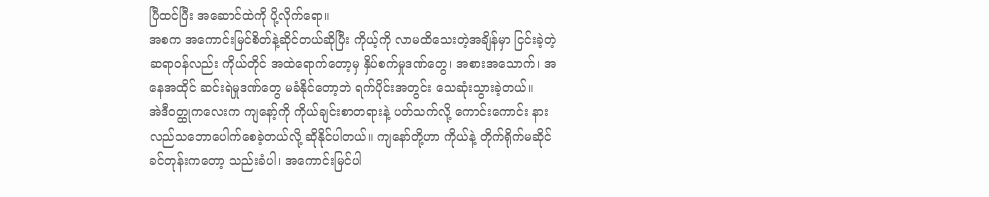ပြီထင်ပြီး အဆောင်ထဲကို ပို့လိုက်ရော။
အစက အကောင်းမြင်စိတ်နဲ့ဆိုင်တယ်ဆိုပြီး ကိုယ့်ကို လာမထိသေးတဲ့အချိန်မှာ ငြင်းခဲ့တဲ့ဆရာဝန်လည်း ကိုယ်တိုင် အထဲရောက်တော့မှ နှိပ်စက်မှုဒဏ်တွေ၊ အစားအသောက်၊ အနေအထိုင် ဆင်းရဲမှုဒဏ်တွေ မခံနိုင်တော့ဘဲ ရက်ပိုင်းအတွင်း သေဆုံးသွားခဲ့တယ်။
အဲဒီဝတ္ထုကလေးက ကျနော့်ကို ကိုယ်ချင်းစာတရားနဲ့ ပတ်သက်လို့ ကောင်းကောင်း နားလည်သဘောပေါက်စေခဲ့တယ်လို့ ဆိုနိုင်ပါတယ်။ ကျနော်တို့ဟာ ကိုယ်နဲ့ တိုက်ရိုက်မဆိုင်ခင်တုန်းကတော့ သည်းခံပါ၊ အကောင်းမြင်ပါ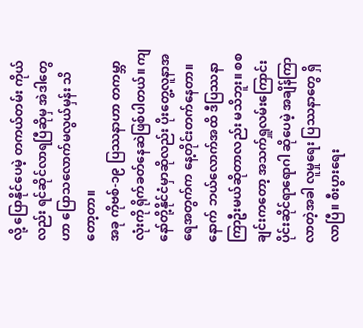လို့ ပြောနိုင်ပေမဲ့ တကယ်တမ်း ကိုယ်လည်း ရင်ဆိုင်လာရပြီဆိုမှ အဲဒါတွေဟာ ပြောသလောက်မလွယ်မှန်း သိတော့တာ။
အခု ကိုဗစ်-၁၉ ပြဿနာဟာ တကမ္ဘာလုံးကို ရိုက်ခတ်နေဆဲဖြစ်ပါတယ်။ ကျနော်တို့နိုင်ငံမှာဆိုလည်း ပိုးတွေ့လူနာအရေအတွက်က နေ့တိုင်းတက်နေတာ။ နောက် ဘယ်လောက်အထိ ဒီပြဿနာ ကြာဦးမယ်ဆိုတာလည်း မသိဘူး။ စစချင်းကတော့ အသက်ရှူလမ်းကြောင်းပိုင်းဆိုင်ရာရောဂါ ဆိုပေမဲ့ အချိန်ကြာလာတဲ့အခါ လူမှုရေး ပြဿနာတွေ ရှိလာပြီ။ စီးပွားရေး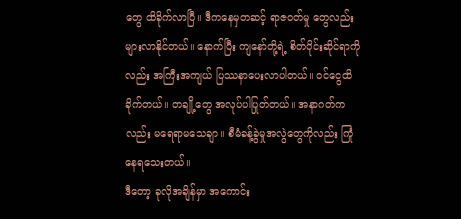တွေ ထိခိုက်လာပြီ။ ဒီကနေမှတဆင့် ရာဇဝတ်မှု တွေလည်း များလာနိုင်တယ်။ နောက်ပြီး ကျနော်တို့ရဲ့ စိတ်ပိုင်းဆိုင်ရာကိုလည်း အကြီးအကျယ် ပြဿနာပေးလာပါတယ်။ ဝင်ငွေထိခိုက်တယ်။ တချို့တွေ အလုပ်ပါပြုတ်တယ်။ အနာဂတ်ကလည်း မရေရာမသေချာ။ စီမံခန့်ခွဲမှုအလွဲတွေကိုလည်း ကြုံနေရသေးတယ်။
ဒီတော့ ခုလိုအချိန်မှာ အကောင်း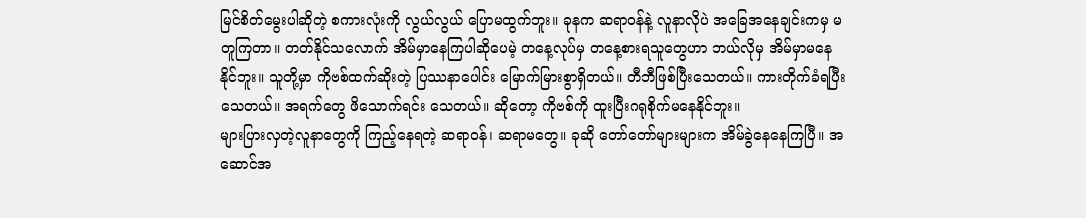မြင်စိတ်မွေးပါဆိုတဲ့ စကားလုံးကို လွယ်လွယ် ပြောမထွက်ဘူး။ ခုနက ဆရာဝန်နဲ့ လူနာလိုပဲ အခြေအနေချင်းကမှ မတူကြတာ။ တတ်နိုင်သလောက် အိမ်မှာနေကြပါဆိုပေမဲ့ တနေ့လုပ်မှ တနေ့စားရသူတွေဟာ ဘယ်လိုမှ အိမ်မှာမနေနိုင်ဘူး။ သူတို့မှာ ကိုဗစ်ထက်ဆိုးတဲ့ ပြဿနာပေါင်း မြောက်မြားစွာရှိတယ်။ တီဘီဖြစ်ပြီးသေတယ်။ ကားတိုက်ခံရပြီးသေတယ်။ အရက်တွေ ဖိသောက်ရင်း သေတယ်။ ဆိုတော့ ကိုဗစ်ကို ထူးပြီးဂရုစိုက်မနေနိုင်ဘူး။
များပြားလှတဲ့လူနာတွေကို ကြည့်နေရတဲ့ ဆရာဝန်၊ ဆရာမတွေ။ ခုဆို တော်တော်များများက အိမ်ခွဲနေနေကြပြီ။ အဆောင်အ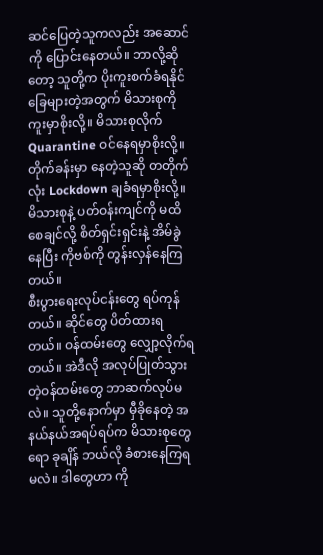ဆင်ပြေတဲ့သူကလည်း အဆောင်ကို ပြောင်းနေတယ်။ ဘာလို့ဆိုတော့ သူတို့က ပိုးကူးစက်ခံရနိုင်ခြေများတဲ့အတွက် မိသားစုကို ကူးမှာစိုးလို့။ မိသားစုလိုက် Quarantine ဝင်နေရမှာစိုးလို့။ တိုက်ခန်းမှာ နေတဲ့သူဆို တတိုက်လုံး Lockdown ချခံရမှာစိုးလို့။ မိသားစုနဲ့ ပတ်ဝန်းကျင်ကို မထိစေချင်လို့ စိတ်ရှင်းရှင်းနဲ့ အိမ်ခွဲနေပြီး ကိုဗစ်ကို တွန်းလှန်နေကြတယ်။
စီးပွားရေးလုပ်ငန်းတွေ ရပ်ကုန်တယ်။ ဆိုင်တွေ ပိတ်ထားရတယ်။ ဝန်ထမ်းတွေ လျှော့လိုက်ရတယ်။ အဲဒီလို အလုပ်ပြုတ်သွားတဲ့ဝန်ထမ်းတွေ ဘာဆက်လုပ်မလဲ။ သူတို့နောက်မှာ မှီခိုနေတဲ့ အနယ်နယ်အရပ်ရပ်က မိသားစုတွေရော ခုချိန် ဘယ်လို ခံစားနေကြရမလဲ။ ဒါတွေဟာ ကို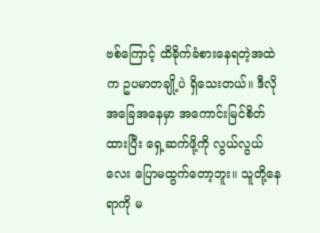ဗစ်ကြောင့် ထိခိုက်ခံစားနေရတဲ့အထဲက ဥပမာတချို့ပဲ ရှိသေးတယ်။ ဒီလိုအခြေအနေမှာ အကောင်းမြင်စိတ်ထားပြီး ရှေ့ဆက်ဖို့ကို လွယ်လွယ်လေး ပြောမထွက်တော့ဘူး။ သူတို့နေရာကို မ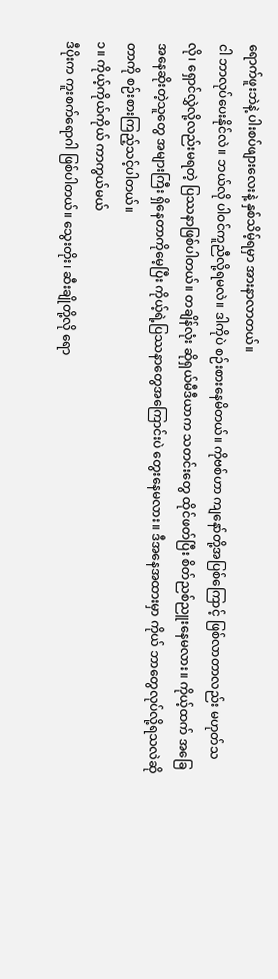ရောက်ဖူးဘဲနဲ့ ပါးစပ်ဖျားလေးနဲ့ နှစ်သိမ့်ရမှာ အားနာလာတယ်။
ငါ ဘာလုပ်ပေးနိုင်လဲ။ ဘယ်လို ပါဝင်ကူညီလို့ရမလဲ။ ဒါကိုပဲ စဉ်းစားနေမိတယ်။ ကိုဗစ်ဟာ ကျနော်တို့အပြစ်ကြောင့် ဖြစ်လာတာလည်း မဟုတ်သလို၊ ရှောင်လွှဲလို့လည်းမရတဲ့ ပြဿနာဖြစ်ပါတယ်။ တချိန်လုံး ဆိုရှယ်မီဒီယာက သတင်းတွေ ထိုင်ဖတ်ပြီး စိတ်ညစ်ညူးနေမလား။ ကိုယ့်ထက် အခြေအနေဆိုးတဲ့သူတွေ အများကြီး ရှိနေတာကိုမေ့ပြီး ကိုယ့်ရဲ့ပြဿနာတွေအကြောင်းပဲ တွေးနေမလား။ ဒီအနေအထားမှာ ကိုယ် ဘာတွေလုပ်လို့ရသလဲဆိုတာကို စဉ်းစားကြည့်သင့်ပါတယ်။
၁။ ကိုယ့်ကိုယ်ကိုယ် ကာကွယ်မယ်
ဒီပိုးက ကူးစက်ရောဂါ ဖြစ်ပါတယ်။ သွေးတိုး၊ ဆီးချိုတို့လို ရော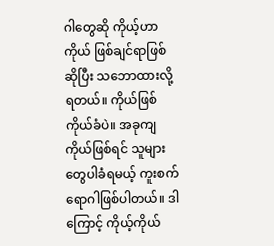ဂါတွေဆို ကိုယ့်ဟာကိုယ် ဖြစ်ချင်ရာဖြစ်ဆိုပြီး သဘောထားလို့ရတယ်။ ကိုယ်ဖြစ်ကိုယ်ခံပဲ။ အခုကျ ကိုယ်ဖြစ်ရင် သူများတွေပါခံရမယ့် ကူးစက်ရောဂါဖြစ်ပါတယ်။ ဒါကြောင့် ကိုယ့်ကိုယ်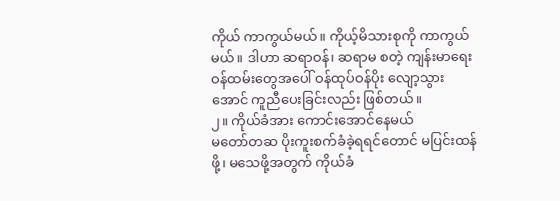ကိုယ် ကာကွယ်မယ်။ ကိုယ့်မိသားစုကို ကာကွယ်မယ်။ ဒါဟာ ဆရာဝန်၊ ဆရာမ စတဲ့ ကျန်းမာရေးဝန်ထမ်းတွေအပေါ် ဝန်ထုပ်ဝန်ပိုး လျော့သွားအောင် ကူညီပေးခြင်းလည်း ဖြစ်တယ်။
၂။ ကိုယ်ခံအား ကောင်းအောင်နေမယ်
မတော်တဆ ပိုးကူးစက်ခံခဲ့ရရင်တောင် မပြင်းထန်ဖို့၊ မသေဖို့အတွက် ကိုယ်ခံ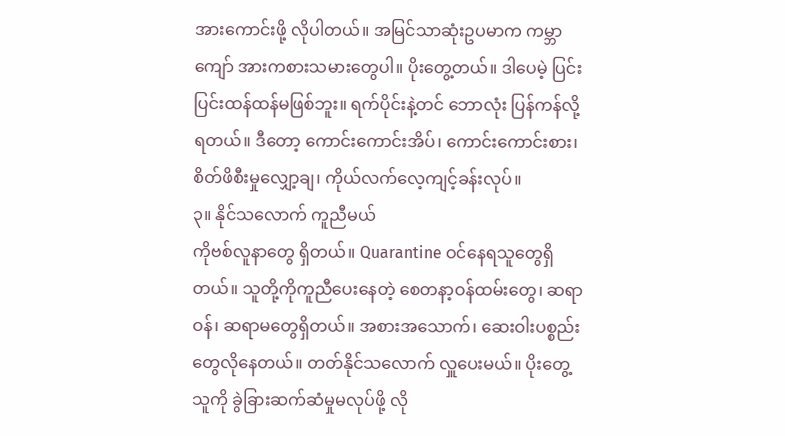အားကောင်းဖို့ လိုပါတယ်။ အမြင်သာဆုံးဥပမာက ကမ္ဘာကျော် အားကစားသမားတွေပါ။ ပိုးတွေ့တယ်။ ဒါပေမဲ့ ပြင်းပြင်းထန်ထန်မဖြစ်ဘူး။ ရက်ပိုင်းနဲ့တင် ဘောလုံး ပြန်ကန်လို့ရတယ်။ ဒီတော့ ကောင်းကောင်းအိပ်၊ ကောင်းကောင်းစား၊ စိတ်ဖိစီးမှုလျှော့ချ၊ ကိုယ်လက်လေ့ကျင့်ခန်းလုပ်။
၃။ နိုင်သလောက် ကူညီမယ်
ကိုဗစ်လူနာတွေ ရှိတယ်။ Quarantine ဝင်နေရသူတွေရှိတယ်။ သူတို့ကိုကူညီပေးနေတဲ့ စေတနာ့ဝန်ထမ်းတွေ၊ ဆရာဝန်၊ ဆရာမတွေရှိတယ်။ အစားအသောက်၊ ဆေးဝါးပစ္စည်းတွေလိုနေတယ်။ တတ်နိုင်သလောက် လှူပေးမယ်။ ပိုးတွေ့သူကို ခွဲခြားဆက်ဆံမှုမလုပ်ဖို့ လို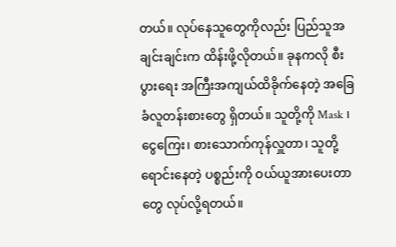တယ်။ လုပ်နေသူတွေကိုလည်း ပြည်သူအချင်းချင်းက ထိန်းဖို့လိုတယ်။ ခုနကလို စီးပွားရေး အကြီးအကျယ်ထိခိုက်နေတဲ့ အခြေခံလူတန်းစားတွေ ရှိတယ်။ သူတို့ကို Mask ၊ ငွေကြေး၊ စားသောက်ကုန်လှူတာ၊ သူတို့ ရောင်းနေတဲ့ ပစ္စည်းကို ဝယ်ယူအားပေးတာတွေ လုပ်လို့ရတယ်။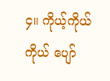၄။ ကိုယ့်ကိုယ်ကိုယ် ပျော်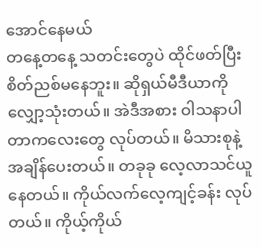အောင်နေမယ်
တနေ့တနေ့ သတင်းတွေပဲ ထိုင်ဖတ်ပြီး စိတ်ညစ်မနေဘူး။ ဆိုရှယ်မီဒီယာကို လျှော့သုံးတယ်။ အဲဒီအစား ဝါသနာပါတာကလေးတွေ လုပ်တယ်။ မိသားစုနဲ့ အချိန်ပေးတယ်။ တခုခု လေ့လာသင်ယူနေတယ်။ ကိုယ်လက်လေ့ကျင့်ခန်း လုပ်တယ်။ ကိုယ့်ကိုယ်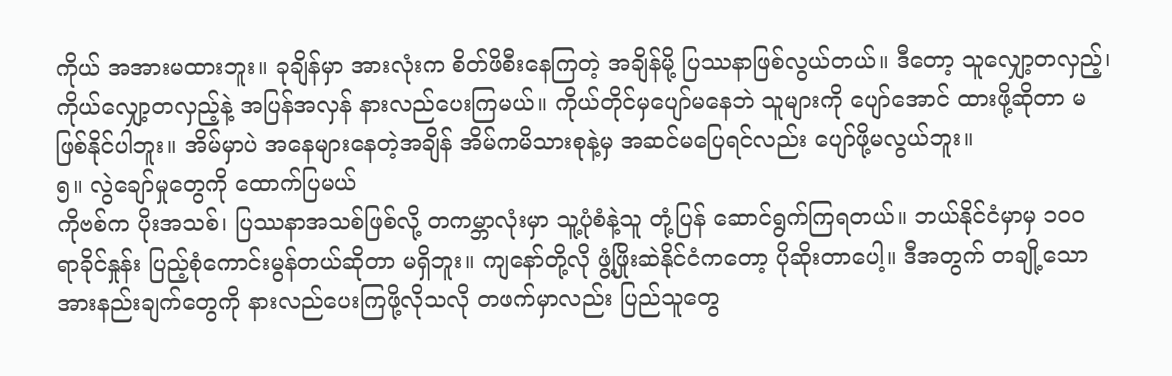ကိုယ် အအားမထားဘူး။ ခုချိန်မှာ အားလုံးက စိတ်ဖိစီးနေကြတဲ့ အချိန်မို့ ပြဿနာဖြစ်လွယ်တယ်။ ဒီတော့ သူလျှော့တလှည့်၊ ကိုယ်လျှော့တလှည့်နဲ့ အပြန်အလှန် နားလည်ပေးကြမယ်။ ကိုယ်တိုင်မှပျော်မနေဘဲ သူများကို ပျော်အောင် ထားဖို့ဆိုတာ မဖြစ်နိုင်ပါဘူး။ အိမ်မှာပဲ အနေများနေတဲ့အချိန် အိမ်ကမိသားစုနဲ့မှ အဆင်မပြေရင်လည်း ပျော်ဖို့မလွယ်ဘူး။
၅။ လွဲချော်မှုတွေကို ထောက်ပြမယ်
ကိုဗစ်က ပိုးအသစ်၊ ပြဿနာအသစ်ဖြစ်လို့ တကမ္ဘာလုံးမှာ သူ့ပုံစံနဲ့သူ တုံ့ပြန် ဆောင်ရွက်ကြရတယ်။ ဘယ်နိုင်ငံမှာမှ ၁၀ဝ ရာခိုင်နှုန်း ပြည့်စုံကောင်းမွန်တယ်ဆိုတာ မရှိဘူး။ ကျနော်တို့လို ဖွံ့ဖြိုးဆဲနိုင်ငံကတော့ ပိုဆိုးတာပေါ့။ ဒီအတွက် တချို့သော အားနည်းချက်တွေကို နားလည်ပေးကြဖို့လိုသလို တဖက်မှာလည်း ပြည်သူတွေ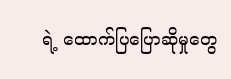ရဲ့ ထောက်ပြပြောဆိုမှုတွေ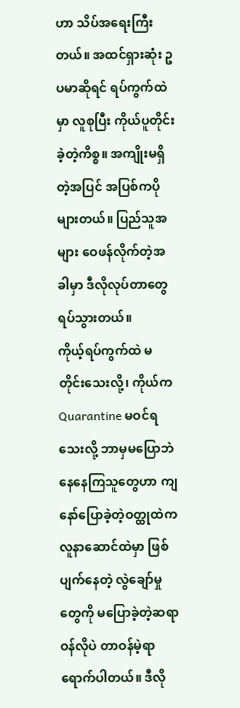ဟာ သိပ်အရေးကြီးတယ်။ အထင်ရှားဆုံး ဥပမာဆိုရင် ရပ်ကွက်ထဲမှာ လူစုပြီး ကိုယ်ပူတိုင်းခဲ့တဲ့ကိစ္စ။ အကျိုးမရှိတဲ့အပြင် အပြစ်ကပိုများတယ်။ ပြည်သူအများ ဝေဖန်လိုက်တဲ့အခါမှာ ဒီလိုလုပ်တာတွေ ရပ်သွားတယ်။
ကိုယ့်ရပ်ကွက်ထဲ မတိုင်းသေးလို့၊ ကိုယ်က Quarantine မဝင်ရသေးလို့ ဘာမှမပြောဘဲ နေနေကြသူတွေဟာ ကျနော်ပြောခဲ့တဲ့ဝတ္ထုထဲက လူနာဆောင်ထဲမှာ ဖြစ်ပျက်နေတဲ့ လွဲချော်မှုတွေကို မပြောခဲ့တဲ့ဆရာဝန်လိုပဲ တာဝန်မဲ့ရာ ရောက်ပါတယ်။ ဒီလို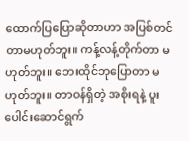ထောက်ပြပြောဆိုတာဟာ အပြစ်တင်တာမဟုတ်ဘူး။ ကန့်လန့်တိုက်တာ မဟုတ်ဘူး။ ဘေးထိုင်ဘုပြောတာ မဟုတ်ဘူး။ တာဝန်ရှိတဲ့ အစိုးရနဲ့ ပူးပေါင်းဆောင်ရွက်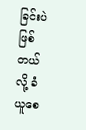ခြင်းပဲဖြစ်တယ်လို့ ခံယူစေ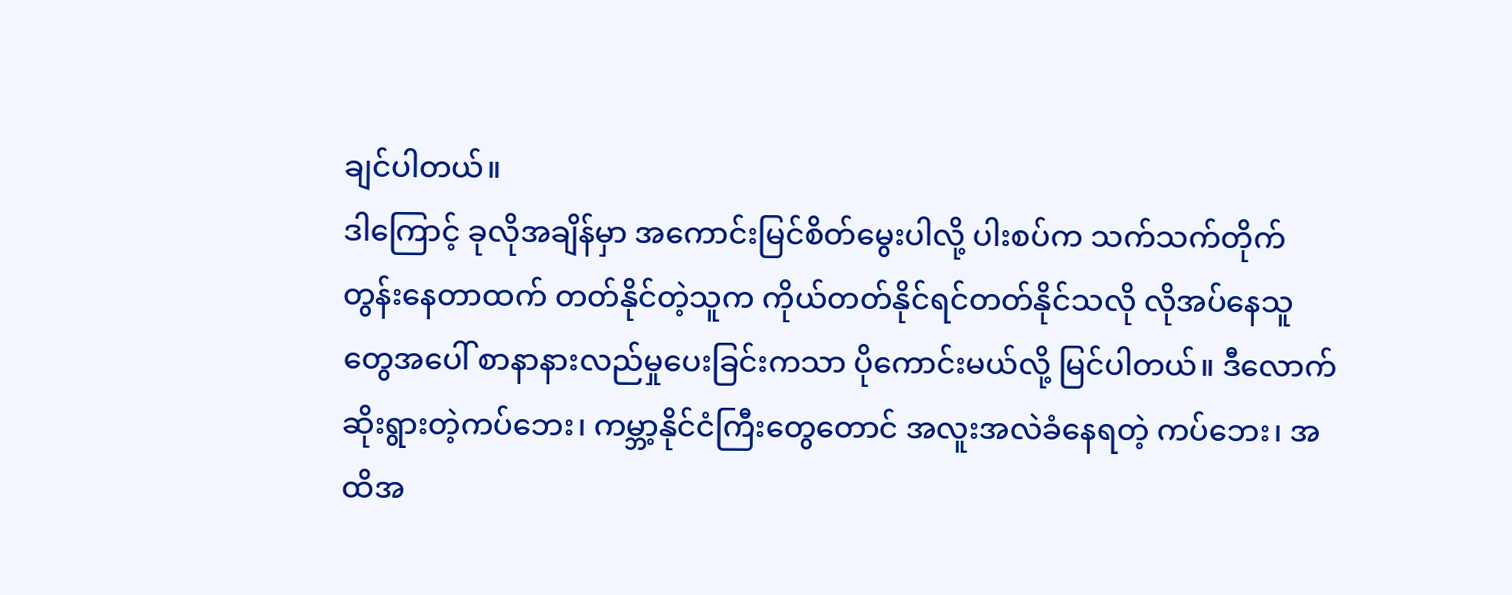ချင်ပါတယ်။
ဒါကြောင့် ခုလိုအချိန်မှာ အကောင်းမြင်စိတ်မွေးပါလို့ ပါးစပ်က သက်သက်တိုက်တွန်းနေတာထက် တတ်နိုင်တဲ့သူက ကိုယ်တတ်နိုင်ရင်တတ်နိုင်သလို လိုအပ်နေသူတွေအပေါ် စာနာနားလည်မှုပေးခြင်းကသာ ပိုကောင်းမယ်လို့ မြင်ပါတယ်။ ဒီလောက်ဆိုးရွားတဲ့ကပ်ဘေး၊ ကမ္ဘာ့နိုင်ငံကြီးတွေတောင် အလူးအလဲခံနေရတဲ့ ကပ်ဘေး၊ အထိအ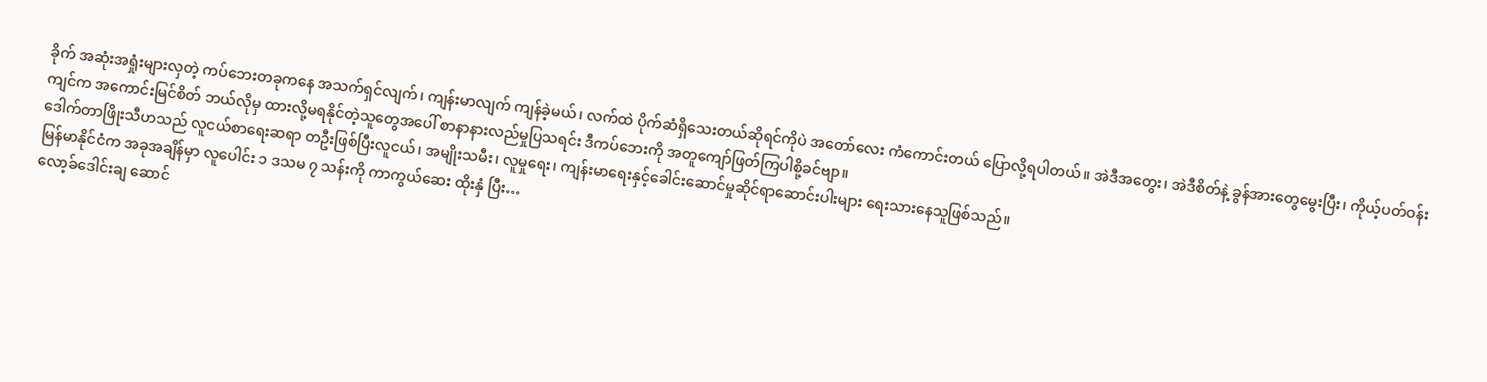ခိုက် အဆုံးအရှုံးများလှတဲ့ ကပ်ဘေးတခုကနေ အသက်ရှင်လျက်၊ ကျန်းမာလျက် ကျန်ခဲ့မယ်၊ လက်ထဲ ပိုက်ဆံရှိသေးတယ်ဆိုရင်ကိုပဲ အတော်လေး ကံကောင်းတယ် ပြောလို့ရပါတယ်။ အဲဒီအတွေး၊ အဲဒီစိတ်နဲ့ ခွန်အားတွေမွေးပြီး၊ ကိုယ့်ပတ်ဝန်းကျင်က အကောင်းမြင်စိတ် ဘယ်လိုမှ ထားလို့မရနိုင်တဲ့သူတွေအပေါ် စာနာနားလည်မှုပြသရင်း ဒီကပ်ဘေးကို အတူကျော်ဖြတ်ကြပါစို့ခင်ဗျာ။
ဒေါက်တာဖြိုးသီဟသည် လူငယ်စာရေးဆရာ တဦးဖြစ်ပြီးလူငယ်၊ အမျိုးသမီး၊ လူမှုရေး၊ ကျန်းမာရေးနှင့်ခေါင်းဆောင်မှုဆိုင်ရာဆောင်းပါးများ ရေးသားနေသူဖြစ်သည်။
မြန်မာနိုင်ငံက အခုအချိန်မှာ လူပေါင်း ၁ ဒသမ ၇ သန်းကို ကာကွယ်ဆေး ထိုးနှံ ပြီး…
လော့ခ်ဒေါင်းချ ဆောင်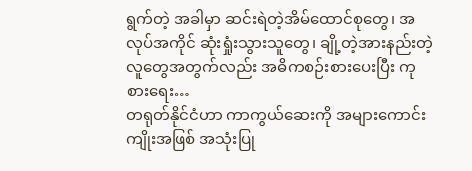ရွက်တဲ့ အခါမှာ ဆင်းရဲတဲ့အိမ်ထောင်စုတွေ၊ အလုပ်အကိုင် ဆုံးရှုံးသွားသူတွေ၊ ချို့တဲ့အားနည်းတဲ့ လူတွေအတွက်လည်း အဓိကစဉ်းစားပေးပြီး ကုစားရေး…
တရုတ်နိုင်ငံဟာ ကာကွယ်ဆေးကို အများကောင်းကျိုးအဖြစ် အသုံးပြု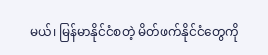မယ်၊ မြန်မာနိုင်ငံစတဲ့ မိတ်ဖက်နိုင်ငံတွေကို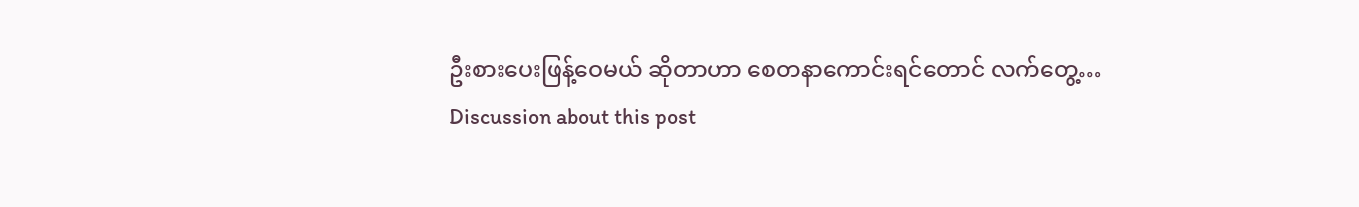ဦးစားပေးဖြန့်ဝေမယ် ဆိုတာဟာ စေတနာကောင်းရင်တောင် လက်တွေ့…
Discussion about this post